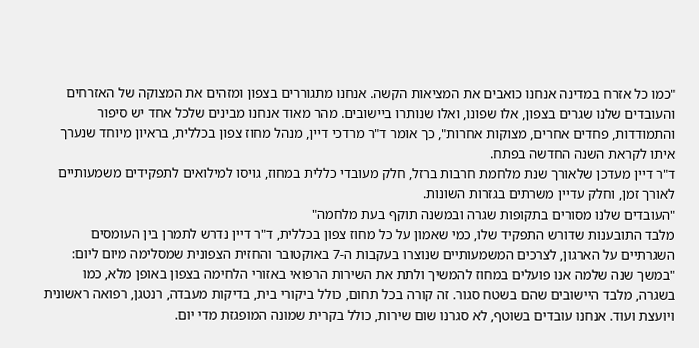"כמו כל אזרח במדינה אנחנו כואבים את המציאות הקשה. אנחנו מתגוררים בצפון ומזהים את המצוקה של האזרחים והעובדים שלנו שגרים בצפון, אלו שפונו, ואלו שנותרו ביישובים. מהר מאוד אנחנו מבינים שלכל אחד יש סיפור והתמודדות, פחדים אחרים, מצוקות אחרות", כך אומר ד"ר מרדכי דיין, מנהל מחוז צפון בכללית, בראיון מיוחד שנערך איתו לקראת השנה החדשה בפתח.
ד"ר דיין מעדכן שלאורך שנת מלחמת חרבות ברזל, חלק מעובדי כללית במחוז, גויסו למילואים לתפקידים משמעותיים לאורך זמן, וחלק עדיין משרתים בגזרות השונות.
"העובדים שלנו מסורים בתקופות שגרה ובמשנה תוקף בעת מלחמה"
מלבד התובענות שדורש התפקיד שלו, כמי שאמון על כל מחוז צפון בכללית, ד"ר דיין נדרש לתמרן בין העומסים השגרתיים על הארגון, לצרכים המשמעותיים שנוצרו בעקבות ה-7 באוקטובר והחזית הצפונית שמסלימה מיום ליום: "במשך שנה שלמה אנו פועלים במחוז להמשיך ולתת את השירות הרפואי באזורי הלחימה בצפון באופן מלא, כמו בשגרה, מלבד היישובים שהם בשטח סגור. זה קורה בכל תחום, כולל ביקורי בית, בדיקות מעבדה, רנטגן, רפואה ראשונית ויועצת ועוד. אנחנו עובדים בשוטף, לא סגרנו שום שירות, כולל בקרית שמונה המופגזת מדי יום.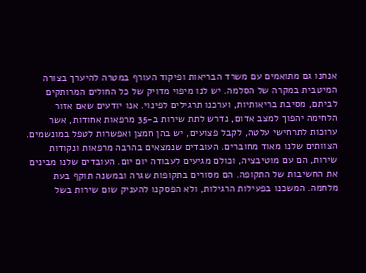אנחנו גם מתואמים עם משרד הבריאות ופיקוד העורף במטרה להיערך בצורה המיטבית במקרה של הסלמה. יש לנו מיפוי מדויק של כל החולים המרותקים לביתם, מסיבת בריאותיות, וערכנו תרגילים לפינוי. אנו יודעים שאם אזור הלחימה יהפוך למצב אדום, נדרש לתת שירות ב-35 מרפאות אחודות, אשר ערוכות לתרחישי עלטה, לקבל פצועים, יש בהן חמצן ואפשרות לטפל במונשמים. הצוותים שלנו מאוד מחוברים. העובדים שנמצאים בהרבה מרפאות ונקודות שירות, הם עם מוטיבציה, וכולם מגיעים לעבודה יום יום. העובדים שלנו מבינים את החשיבות של התקופה. הם מסורים בתקופות שגרה ובמשנה תוקף בעת מלחמה. המשכנו בפעילות הרגילות, ולא הפסקנו להעניק שום שירות בשל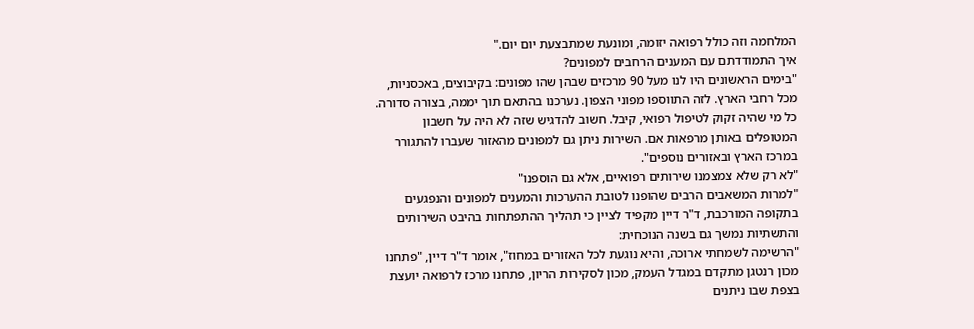המלחמה וזה כולל רפואה יזומה, ומונעת שמתבצעת יום יום."
איך התמודדתם עם המענים הרחבים למפונים?
"בימים הראשונים היו לנו מעל 90 מרכזים שבהן שהו מפונים: בקיבוצים, באכסניות, מכל רחבי הארץ. לזה התווספו מפוני הצפון. נערכנו בהתאם תוך יממה, בצורה סדורה. כל מי שהיה זקוק לטיפול רפואי, קיבל. חשוב להדגיש שזה לא היה על חשבון המטופלים באותן מרפאות אם. השירות ניתן גם למפונים מהאזור שעברו להתגורר במרכז הארץ ובאזורים נוספים".
"לא רק שלא צמצמנו שירותים רפואיים, אלא גם הוספנו"
"למרות המשאבים הרבים שהופנו לטובת ההערכות והמענים למפונים והנפגעים בתקופה המורכבת, ד"ר דיין מקפיד לציין כי תהליך ההתפתחות בהיבט השירותים והתשתיות נמשך גם בשנה הנוכחית:
"הרשימה לשמחתי ארוכה, והיא נוגעת לכל האזורים במחוז", אומר ד"ר דיין, "פתחנו מכון רנטגן מתקדם במגדל העמק, מכון לסקירות הריון, פתחנו מרכז לרפואה יועצת בצפת שבו ניתנים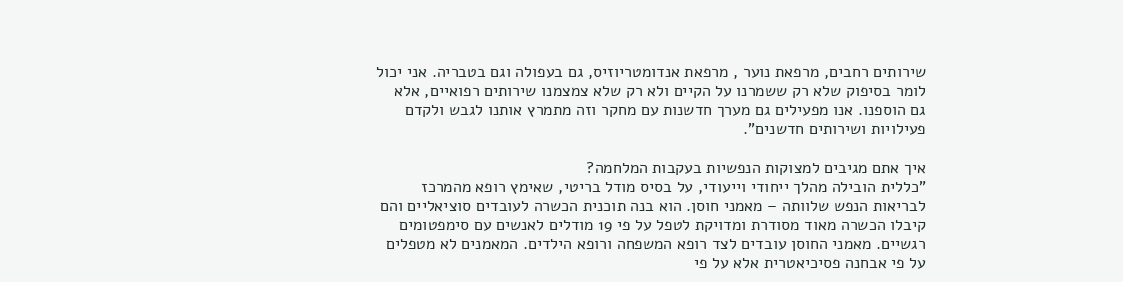שירותים רחבים, מרפאת נוער , מרפאת אנדומטריוזיס, גם בעפולה וגם בטבריה. אני יכול לומר בסיפוק שלא רק ששמרנו על הקיים ולא רק שלא צמצמנו שירותים רפואיים, אלא גם הוספנו. אנו מפעילים גם מערך חדשנות עם מחקר וזה מתמרץ אותנו לגבש ולקדם פעילויות ושירותים חדשנים".

איך אתם מגיבים למצוקות הנפשיות בעקבות המלחמה?
"כללית הובילה מהלך ייחודי וייעודי, על בסיס מודל בריטי, שאימץ רופא מהמרכז לבריאות הנפש שלוותה – מאמני חוסן. הוא בנה תוכנית הכשרה לעובדים סוציאליים והם קיבלו הכשרה מאוד מסודרת ומדויקת לטפל על פי 19 מודלים לאנשים עם סימפטומים רגשיים. מאמני החוסן עובדים לצד רופא המשפחה ורופא הילדים. המאמנים לא מטפלים על פי אבחנה פסיכיאטרית אלא על פי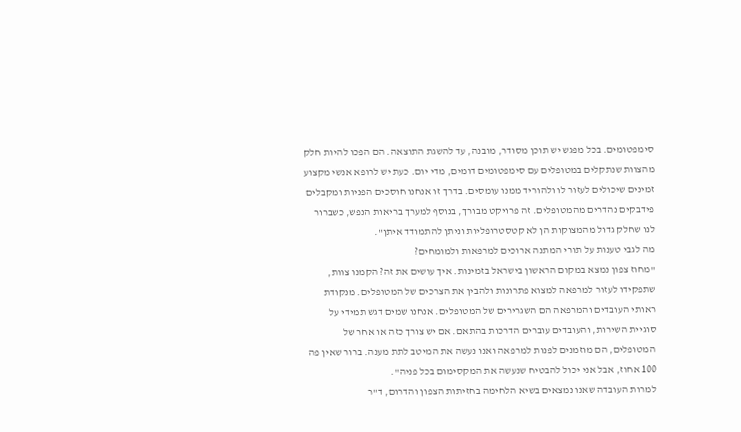סימפטומים. בכל מפגש יש תוכן מסודר, מובנה, עד להשגת התוצאה. הם הפכו להיות חלק מהצוות שנתקלים במטופלים עם סימפטומים דומים, מדי יום. כעת יש לרופא אנשי מקצוע זמינים שיכולים לעזור לו ולהוריד ממנו עומסים. בדרך זו אנחנו חוסכים הפניות ומקבלים פידבקים נהדרים מהמטופלים. זה פרויקט מבורך, בנוסף למערך בריאות הנפש, כשברור לנו שחלק גדול מהמצוקות הן לא קטסטרופליות וניתן להתמודד איתן".
מה לגבי טענות על תורי המתנה ארוכים למרפאות ולמומחים?
"מחוז צפון נמצא במקום הראשון בישראל בזמינות. איך עושים את זה? הקמנו צוות, שתפקידו לעזור למרפאה למצוא פתרונות ולהבין את הצרכים של המטופלים. מנקודת ראותי העובדים והמרפאה הם השגרירים של המטופלים. אנחנו שמים דגש תמידי על סוגיית השירות, והעובדים עוברים הדרכות בהתאם. אם יש צורך כזה או אחר של המטופלים, הם מוזמנים לפנות למרפאה ואנו נעשה את המיטב לתת מענה. ברור שאין פה 100 אחוז, אבל אני יכול להבטיח שנעשה את המקסימום בכל פניה".
למרות העובדה שאנו נמצאים בשיא הלחימה בחזיתות הצפון והדרום, ד"ר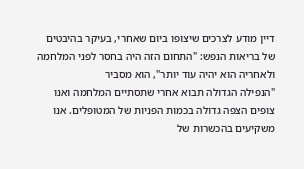דיין מודע לצרכים שיצופו ביום שאחרי, בעיקר בהיבטים של בריאות הנפש: "התחום הזה היה בחסר לפני המלחמה ולאחריה הוא יהיה עוד יותר", הוא מסביר
"הנפילה הגדולה תבוא אחרי שתסתיים המלחמה ואנו צופים הצפה גדולה בכמות הפניות של המטופלים. אנו משקיעים בהכשרות של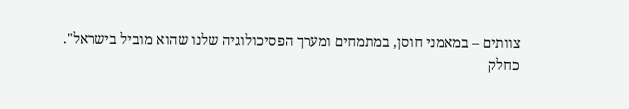צוותים – במאמני חוסן, במתמחים ומערך הפסיכולוגיה שלנו שהוא מוביל בישראל".
כחלק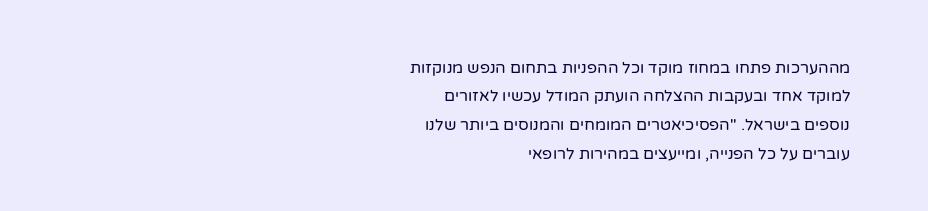מההערכות פתחו במחוז מוקד וכל ההפניות בתחום הנפש מנוקזות למוקד אחד ובעקבות ההצלחה הועתק המודל עכשיו לאזורים נוספים בישראל. "הפסיכיאטרים המומחים והמנוסים ביותר שלנו עוברים על כל הפנייה, ומייעצים במהירות לרופאי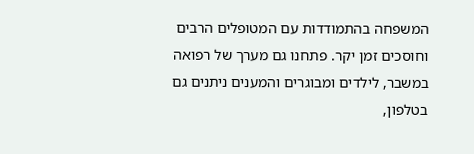המשפחה בהתמודדות עם המטופלים הרבים וחוסכים זמן יקר. פתחנו גם מערך של רפואה במשבר, לילדים ומבוגרים והמענים ניתנים גם בטלפון,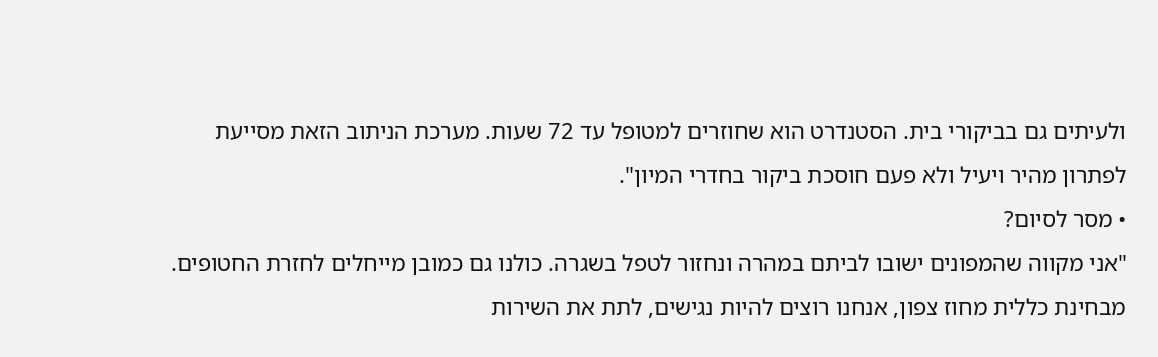ולעיתים גם בביקורי בית. הסטנדרט הוא שחוזרים למטופל עד 72 שעות. מערכת הניתוב הזאת מסייעת לפתרון מהיר ויעיל ולא פעם חוסכת ביקור בחדרי המיון".
• מסר לסיום?
"אני מקווה שהמפונים ישובו לביתם במהרה ונחזור לטפל בשגרה. כולנו גם כמובן מייחלים לחזרת החטופים. מבחינת כללית מחוז צפון, אנחנו רוצים להיות נגישים, לתת את השירות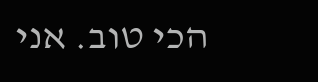הכי טוב. אני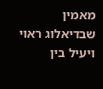מאמין שבדיאלוג ראוי ויעיל בין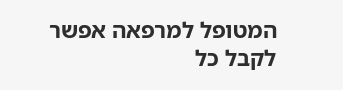המטופל למרפאה אפשר לקבל כל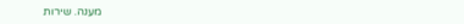מענה. שירות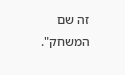זה שם המשחק".